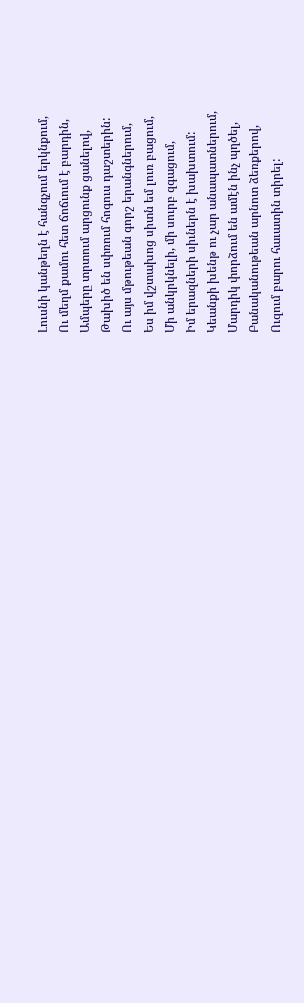Լուսնի կանթեղն է հանգչում երկնքում,
Ու մեղմ քամու հետ ճոճւում է բարդին,
Ամպերը տրտում արցունք ցանելով,
Թախիծ են սփռում հոգուս դաշտերին:
Ու այս մթութեան գորշ երանգներում,
Ես իմ վշտախոց սիտն եմ լուռ բացում,
Մի անկրկնելի, մի սուրբ զգացում,
Իմ երազների սիւներն է խախտում:
Կեանքի խենթ ու չար անապատներում,
Մարդիկ փորձում են ամէն ինչ պղծել,
Բանականութեան արնոտ ձեռքերով,
Ուզում բարու հաւատին տիրել: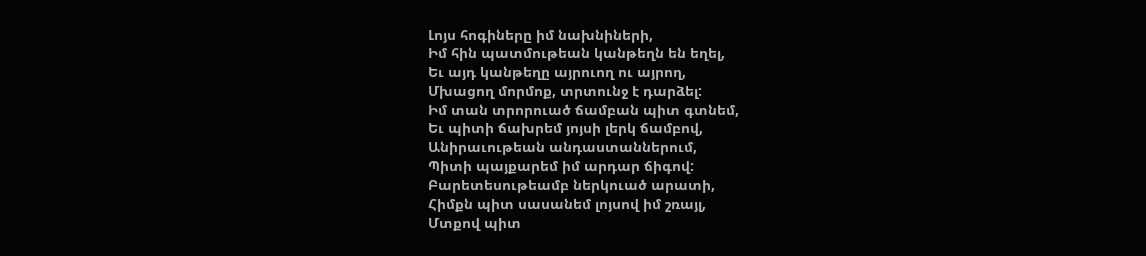Լոյս հոգիները իմ նախնիների,
Իմ հին պատմութեան կանթեղն են եղել,
Եւ այդ կանթեղը այրուող ու այրող,
Մխացող մորմոք, տրտունջ է դարձել:
Իմ տան տրորուած ճամբան պիտ գտնեմ,
Եւ պիտի ճախրեմ յոյսի լերկ ճամբով,
Անիրաւութեան անդաստաններում,
Պիտի պայքարեմ իմ արդար ճիգով:
Բարետեսութեամբ ներկուած արատի,
Հիմքն պիտ սասանեմ լոյսով իմ շռայլ,
Մտքով պիտ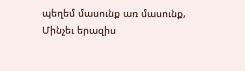պեղեմ մասունք առ մասունք,
Մինչեւ երազիս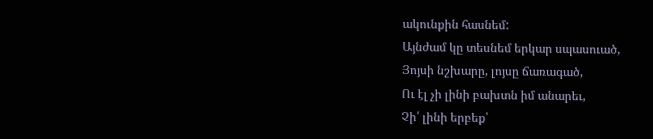ակունքին հասնեմ:
Այնժամ կը տեսնեմ երկար սպասուած,
Յոյսի նշխարը, լոյսը ճառագած,
Ու էլ չի լինի բախտն իմ անարեւ,
Չի՛ լինի երբեք՝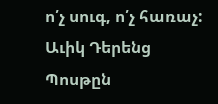ո՛չ սուգ, ո՛չ հառաչ:
Աւիկ Դերենց
Պոսթըն